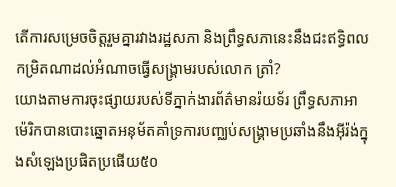តើការសម្រេចចិត្តរួមគ្នារវាងរដ្ឋសភា និងព្រឹទ្ធសភានេះនឹងជះឥទ្ធិពលកម្រិតណាដល់អំណាចធ្វើសង្គ្រាមរបស់លោក ត្រាំ?
យោងតាមការចុះផ្សាយរបស់ទីភ្នាក់ងារព័ត៌មានរ៉យទ័រ ព្រឹទ្ធសភាអាម៉េរិកបានបោះឆ្នោតអនុម័តគាំទ្រការបញ្ឈប់សង្គ្រាមប្រឆាំងនឹងអ៊ីរ៉ង់ក្នុងសំឡេងប្រផិតប្រផើយ៥០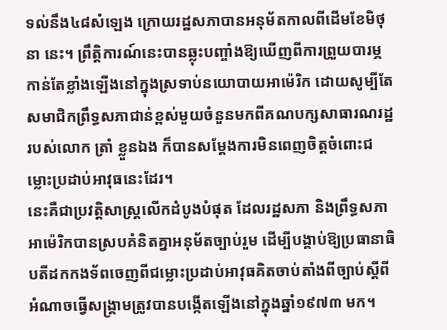ទល់នឹង៤៨សំឡេង ក្រោយរដ្ឋសភាបានអនុម័តកាលពីដើមខែមិថុនា នេះ។ ព្រឹត្តិការណ៍នេះបានឆ្លុះបញ្ចាំងឱ្យឃើញពីការព្រួយបារម្ភកាន់តែខ្លាំងឡើងនៅក្នុងស្រទាប់នយោបាយអាម៉េរិក ដោយសូម្បីតែសមាជិកព្រឹទ្ធសភាជាន់ខ្ពស់មួយចំនួនមកពីគណបក្សសាធារណរដ្ឋរបស់លោក ត្រាំ ខ្លួនឯង ក៏បានសម្តែងការមិនពេញចិត្តចំពោះជម្លោះប្រដាប់អាវុធនេះដែរ។
នេះគឺជាប្រវត្តិសាស្ត្រលើកដំបូងបំផុត ដែលរដ្ឋសភា និងព្រឹទ្ធសភាអាម៉េរិកបានស្របគំនិតគ្នាអនុម័តច្បាប់រួម ដើម្បីបង្គាប់ឱ្យប្រធានាធិបតីដកកងទ័ពចេញពីជម្លោះប្រដាប់អាវុធគិតចាប់តាំងពីច្បាប់ស្តីពីអំណាចធ្វើសង្គ្រាមត្រូវបានបង្កើតឡើងនៅក្នុងឆ្នាំ១៩៧៣ មក។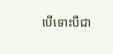បើទោះបីជា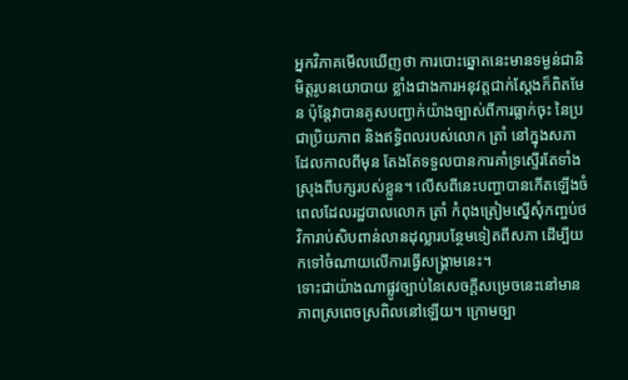អ្នកវិភាគមើលឃើញថា ការបោះឆ្នោតនេះមានទម្ងន់ជានិមិត្តរូបនយោបាយ ខ្លាំងជាងការអនុវត្តជាក់ស្ដែងក៏ពិតមែន ប៉ុន្តែវាបានគូសបញ្ជាក់យ៉ាងច្បាស់ពីការធ្លាក់ចុះ នៃប្រជាប្រិយភាព និងឥទ្ធិពលរបស់លោក ត្រាំ នៅក្នុងសភា ដែលកាលពីមុន តែងតែទទួលបានការគាំទ្រស្ទើរតែទាំងស្រុងពីបក្សរបស់ខ្លួន។ លើសពីនេះបញ្ហាបានកើតឡើងចំពេលដែលរដ្ឋបាលលោក ត្រាំ កំពុងត្រៀមស្នើសុំកញ្ចប់ថវិការាប់សិបពាន់លានដុល្លារបន្ថែមទៀតពីសភា ដើម្បីយកទៅចំណាយលើការធ្វើសង្គ្រាមនេះ។
ទោះជាយ៉ាងណាផ្លូវច្បាប់នៃសេចក្តីសម្រេចនេះនៅមានភាពស្រពេចស្រពិលនៅឡើយ។ ក្រោមច្បា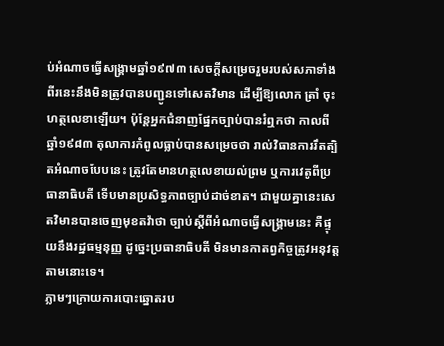ប់អំណាចធ្វើសង្គ្រាមឆ្នាំ១៩៧៣ សេចក្ដីសម្រេចរួមរបស់សភាទាំងពីរនេះនឹងមិនត្រូវបានបញ្ជូនទៅសេតវិមាន ដើម្បីឱ្យលោក ត្រាំ ចុះហត្ថលេខាឡើយ។ ប៉ុន្តែអ្នកជំនាញផ្នែកច្បាប់បានរំឮកថា កាលពីឆ្នាំ១៩៨៣ តុលាការកំពូលធ្លាប់បានសម្រេចថា រាល់វិធានការរឹតត្បិតអំណាចបែបនេះ ត្រូវតែមានហត្ថលេខាយល់ព្រម ឬការវេតូពីប្រធានាធិបតី ទើបមានប្រសិទ្ធភាពច្បាប់ដាច់ខាត។ ជាមួយគ្នានេះសេតវិមានបានចេញមុខតវ៉ាថា ច្បាប់ស្តីពីអំណាចធ្វើសង្គ្រាមនេះ គឺផ្ទុយនឹងរដ្ឋធម្មនុញ្ញ ដូច្នេះប្រធានាធិបតី មិនមានកាតព្វកិច្ចត្រូវអនុវត្តតាមនោះទេ។
ភ្លាមៗក្រោយការបោះឆ្នោតរប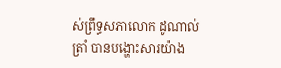ស់ព្រឹទ្ធសភាលោក ដូណាល់ ត្រាំ បានបង្ហោះសារយ៉ាង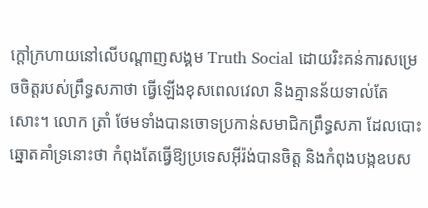ក្តៅក្រហាយនៅលើបណ្ដាញសង្គម Truth Social ដោយរិះគន់ការសម្រេចចិត្តរបស់ព្រឹទ្ធសភាថា ធ្វើឡើងខុសពេលវេលា និងគ្មានន័យទាល់តែសោះ។ លោក ត្រាំ ថែមទាំងបានចោទប្រកាន់សមាជិកព្រឹទ្ធសភា ដែលបោះឆ្នោតគាំទ្រនោះថា កំពុងតែធ្វើឱ្យប្រទេសអ៊ីរ៉ង់បានចិត្ត និងកំពុងបង្កឧបស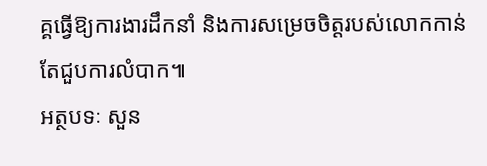គ្គធ្វើឱ្យការងារដឹកនាំ និងការសម្រេចចិត្តរបស់លោកកាន់តែជួបការលំបាក៕
អត្ថបទៈ សួន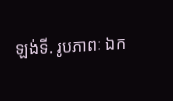ឡង់ទី. រូបភាពៈ ឯក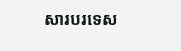សារបរទេស